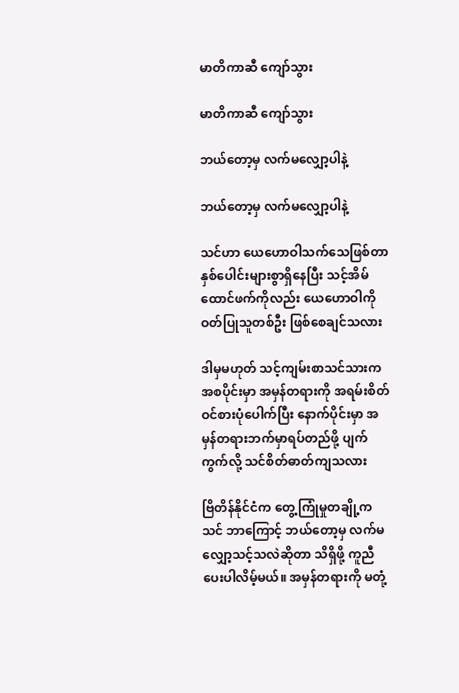မာတိကာဆီ ကျော်သွား

မာတိကာဆီ ကျော်သွား

ဘယ်တော့မှ လက်မလျှော့ပါနဲ့

ဘယ်တော့မှ လက်မလျှော့ပါနဲ့

သင်ဟာ ယေဟောဝါသက်သေဖြစ်တာ နှစ်ပေါင်းများစွာရှိနေပြီး သင့်အိမ်ထောင်ဖက်ကိုလည်း ယေဟောဝါကို ဝတ်ပြုသူတစ်ဦး ဖြစ်စေချင်သလား

ဒါမှမဟုတ် သင့်ကျမ်းစာသင်သားက အစပိုင်းမှာ အမှန်တရားကို အရမ်းစိတ်ဝင်စားပုံပေါက်ပြီး နောက်ပိုင်းမှာ အမှန်တရားဘက်မှာရပ်တည်ဖို့ ပျက်ကွက်လို့ သင်စိတ်ဓာတ်ကျသလား

ဗြိတိန်နိုင်ငံက တွေ့ကြုံမှုတချို့က သင် ဘာကြောင့် ဘယ်တော့မှ လက်မလျှော့သင့်သလဲဆိုတာ သိရှိဖို့ ကူညီပေးပါလိမ့်မယ်။ အမှန်တရားကို မတုံ့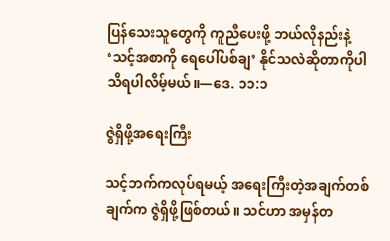ပြန်သေးသူတွေကို ကူညီပေးဖို့ ဘယ်လိုနည်းနဲ့ ‘သင့်အစာကို ရေပေါ်ပစ်ချ’ နိုင်သလဲဆိုတာကိုပါ သိရပါလိမ့်မယ်။—ဒေ. ၁၁:၁

ဇွဲရှိဖို့အရေးကြီး

သင့်ဘက်ကလုပ်ရမယ့် အရေးကြီးတဲ့အချက်တစ်ချက်က ဇွဲရှိဖို့ဖြစ်တယ်။ သင်ဟာ အမှန်တ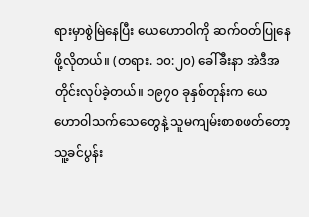ရားမှာစွဲမြဲနေပြီး ယေဟောဝါကို ဆက်ဝတ်ပြုနေဖို့လိုတယ်။ (တရား. ၁၀:၂၀) ခေါ်ခီးနာ အဲဒီအတိုင်းလုပ်ခဲ့တယ်။ ၁၉၇၀ ခုနှစ်တုန်းက ယေဟောဝါသက်သေတွေနဲ့ သူမကျမ်းစာစဖတ်တော့ သူ့ခင်ပွန်း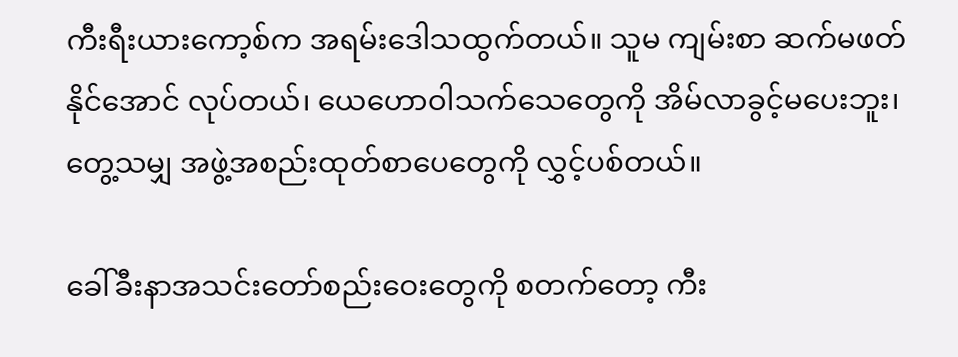ကီးရီးယားကော့စ်က အရမ်းဒေါသထွက်တယ်။ သူမ ကျမ်းစာ ဆက်မဖတ်နိုင်အောင် လုပ်တယ်၊ ယေဟောဝါသက်သေတွေကို အိမ်လာခွင့်မပေးဘူး၊ တွေ့သမျှ အဖွဲ့အစည်းထုတ်စာပေတွေကို လွှင့်ပစ်တယ်။

ခေါ်ခီးနာအသင်းတော်စည်းဝေးတွေကို စတက်တော့ ကီး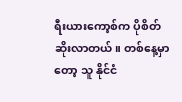ရီးယားကော့စ်က ပိုစိတ်ဆိုးလာတယ်။ တစ်နေ့မှာတော့ သူ နိုင်ငံ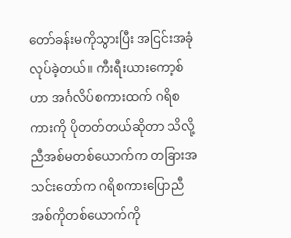တော်ခန်းမကိုသွားပြီး အငြင်းအခုံလုပ်ခဲ့တယ်။ ကီးရီးယားကော့စ်ဟာ အင်္ဂလိပ်စကားထက် ဂရိစကားကို ပိုတတ်တယ်ဆိုတာ သိလို့ ညီအစ်မတစ်ယောက်က တခြားအသင်းတော်က ဂရိစကားပြောညီအစ်ကိုတစ်ယောက်ကို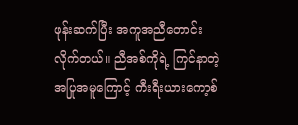ဖုန်းဆက်ပြီး အကူအညီတောင်းလိုက်တယ်။ ညီအစ်ကိုရဲ့ ကြင်နာတဲ့အပြုအမူကြောင့် ကီးရီးယားကော့စ်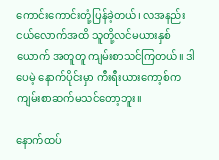ကောင်းကောင်းတုံ့ပြန်ခဲ့တယ်၊ လအနည်းငယ်လောက်အထိ သူတို့လင်မယားနှစ်ယောက် အတူတူ ကျမ်းစာသင်ကြတယ်။ ဒါပေမဲ့ နောက်ပိုင်းမှာ ကီးရီးယားကော့စ်က ကျမ်းစာဆက်မသင်တော့ဘူး။

နောက်ထပ်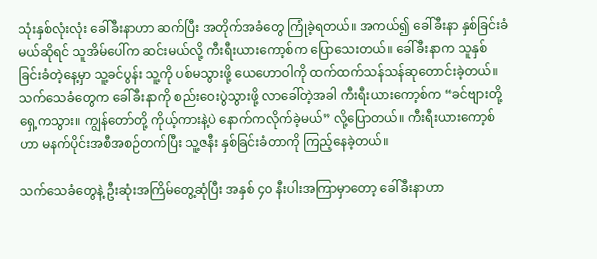သုံးနှစ်လုံးလုံး ခေါ်ခီးနာဟာ ဆက်ပြီး အတိုက်အခံတွေ ကြုံခဲ့ရတယ်။ အကယ်၍ ခေါ်ခီးနာ နှစ်ခြင်းခံမယ်ဆိုရင် သူအိမ်ပေါ်က ဆင်းမယ်လို့ ကီးရီးယားကော့စ်က ပြောသေးတယ်။ ခေါ်ခီးနာက သူနှစ်ခြင်းခံတဲ့နေ့မှာ သူ့ခင်ပွန်း သူ့ကို ပစ်မသွားဖို့ ယေဟောဝါကို ထက်ထက်သန်သန်ဆုတောင်းခဲ့တယ်။ သက်သေခံတွေက ခေါ်ခီးနာကို စည်းဝေးပွဲသွားဖို့ လာခေါ်တဲ့အခါ ကီးရီးယားကော့စ်က “ခင်ဗျားတို့ရှေ့ကသွား။ ကျွန်တော်တို့ ကိုယ့်ကားနဲ့ပဲ နောက်ကလိုက်ခဲ့မယ်” လို့ပြောတယ်။ ကီးရီးယားကော့စ်ဟာ မနက်ပိုင်းအစီအစဉ်တက်ပြီး သူ့ဇနီး နှစ်ခြင်းခံတာကို ကြည့်နေခဲ့တယ်။

သက်သေခံတွေနဲ့ ဦးဆုံးအကြိမ်တွေ့ဆုံပြီး အနှစ် ၄၀ နီးပါးအကြာမှာတော့ ခေါ်ခီးနာဟာ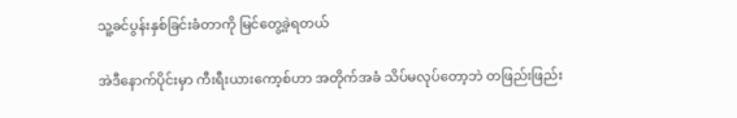သူ့ခင်ပွန်းနှစ်ခြင်းခံတာကို မြင်တွေ့ခဲ့ရတယ်

အဲဒီနောက်ပိုင်းမှာ ကီးရီးယားကော့စ်ဟာ အတိုက်အခံ သိပ်မလုပ်တော့ဘဲ တဖြည်းဖြည်း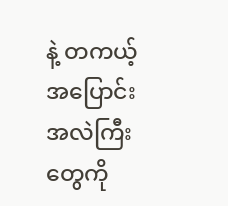နဲ့ တကယ့်အပြောင်းအလဲကြီးတွေကို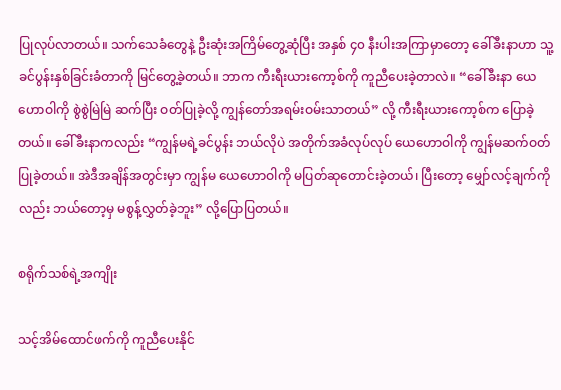ပြုလုပ်လာတယ်။ သက်သေခံတွေနဲ့ ဦးဆုံးအကြိမ်တွေ့ဆုံပြီး အနှစ် ၄၀ နီးပါးအကြာမှာတော့ ခေါ်ခီးနာဟာ သူ့ခင်ပွန်းနှစ်ခြင်းခံတာကို မြင်တွေ့ခဲ့တယ်။ ဘာက ကီးရီးယားကော့စ်ကို ကူညီပေးခဲ့တာလဲ။ “ခေါ်ခီးနာ ယေဟောဝါကို စွဲစွဲမြဲမြဲ ဆက်ပြီး ဝတ်ပြုခဲ့လို့ ကျွန်တော်အရမ်းဝမ်းသာတယ်” လို့ ကီးရီးယားကော့စ်က ပြောခဲ့တယ်။ ခေါ်ခီးနာကလည်း “ကျွန်မရဲ့ခင်ပွန်း ဘယ်လိုပဲ အတိုက်အခံလုပ်လုပ် ယေဟောဝါကို ကျွန်မဆက်ဝတ်ပြုခဲ့တယ်။ အဲဒီအချိန်အတွင်းမှာ ကျွန်မ ယေဟောဝါကို မပြတ်ဆုတောင်းခဲ့တယ်၊ ပြီးတော့ မျှော်လင့်ချက်ကိုလည်း ဘယ်တော့မှ မစွန့်လွှတ်ခဲ့ဘူး” လို့ပြောပြတယ်။

စရိုက်သစ်ရဲ့အကျိုး

သင့်အိမ်ထောင်ဖက်ကို ကူညီပေးနိုင်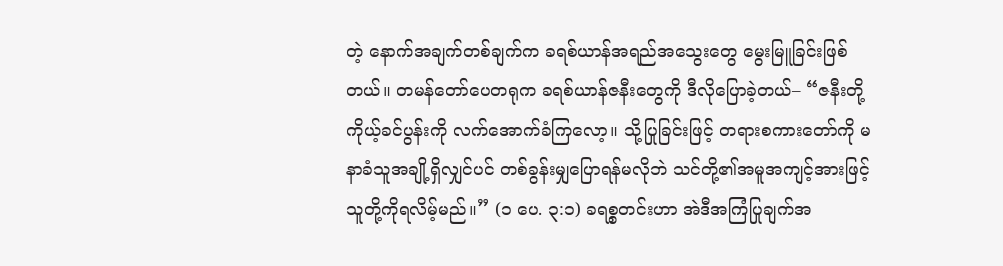တဲ့ နောက်အချက်တစ်ချက်က ခရစ်ယာန်အရည်အသွေးတွေ မွေးမြူခြင်းဖြစ်တယ်။ တမန်တော်ပေတရုက ခရစ်ယာန်ဇနီးတွေကို ဒီလိုပြောခဲ့တယ်– “ဇနီးတို့ ကိုယ့်ခင်ပွန်းကို လက်အောက်ခံကြလော့။ သို့ပြုခြင်းဖြင့် တရားစကားတော်ကို မနာခံသူအချို့ရှိလျှင်ပင် တစ်ခွန်းမျှပြောရန်မလိုဘဲ သင်တို့၏အမူအကျင့်အားဖြင့် သူတို့ကိုရလိမ့်မည်။” (၁ ပေ. ၃:၁) ခရစ္စတင်းဟာ အဲဒီအကြံပြုချက်အ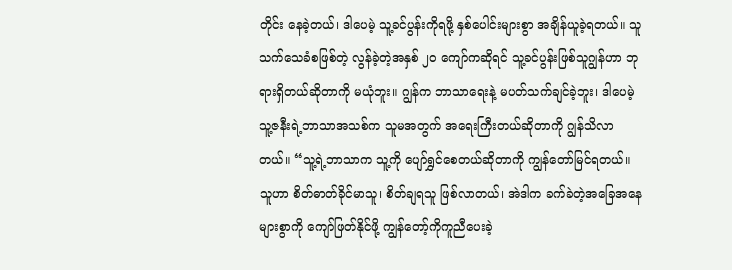တိုင်း နေခဲ့တယ်၊ ဒါပေမဲ့ သူ့ခင်ပွန်းကိုရဖို့ နှစ်ပေါင်းများစွာ အချိန်ယူခဲ့ရတယ်။ သူသက်သေခံစဖြစ်တဲ့ လွန်ခဲ့တဲ့အနှစ် ၂၀ ကျော်ကဆိုရင် သူ့ခင်ပွန်းဖြစ်သူဂျွန်ဟာ ဘုရားရှိတယ်ဆိုတာကို မယုံဘူး။ ဂျွန်က ဘာသာရေးနဲ့ မပတ်သက်ချင်ခဲ့ဘူး၊ ဒါပေမဲ့ သူ့ဇနီးရဲ့ဘာသာအသစ်က သူမအတွက် အရေးကြီးတယ်ဆိုတာကို ဂျွန်သိလာတယ်။ “သူ့ရဲ့ဘာသာက သူ့ကို ပျော်ရွှင်စေတယ်ဆိုတာကို ကျွန်တော်မြင်ရတယ်။ သူဟာ စိတ်ဓာတ်ခိုင်မာသူ၊ စိတ်ချရသူ ဖြစ်လာတယ်၊ အဲဒါက ခက်ခဲတဲ့အခြေအနေများစွာကို ကျော်ဖြတ်နိုင်ဖို့ ကျွန်တော့်ကိုကူညီပေးခဲ့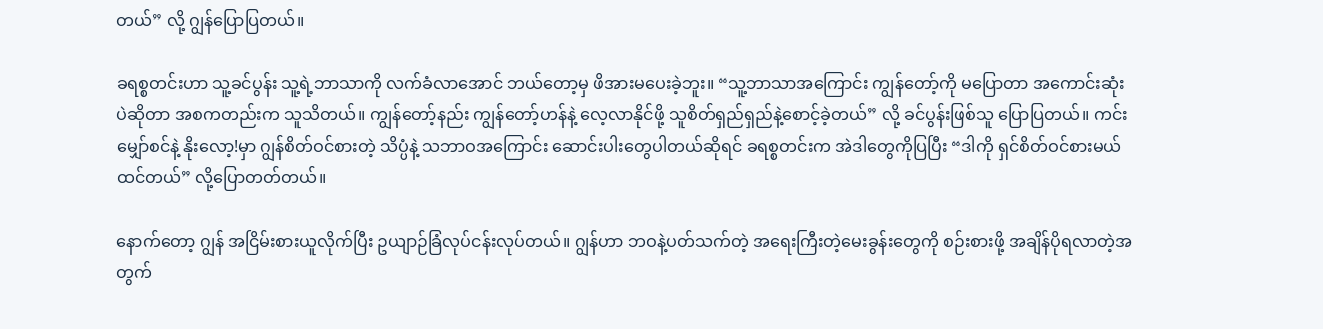တယ်” လို့ ဂျွန်ပြောပြတယ်။

ခရစ္စတင်းဟာ သူ့ခင်ပွန်း သူ့ရဲ့ဘာသာကို လက်ခံလာအောင် ဘယ်တော့မှ ဖိအားမပေးခဲ့ဘူး။ “သူ့ဘာသာအကြောင်း ကျွန်တော့်ကို မပြောတာ အကောင်းဆုံးပဲဆိုတာ အစကတည်းက သူသိတယ်။ ကျွန်တော့်နည်း ကျွန်တော့်ဟန်နဲ့ လေ့လာနိုင်ဖို့ သူစိတ်ရှည်ရှည်နဲ့စောင့်ခဲ့တယ်” လို့ ခင်ပွန်းဖြစ်သူ ပြောပြတယ်။ ကင်းမျှော်စင်နဲ့ နိုးလော့!မှာ ဂျွန်စိတ်ဝင်စားတဲ့ သိပ္ပံနဲ့ သဘာဝအကြောင်း ဆောင်းပါးတွေပါတယ်ဆိုရင် ခရစ္စတင်းက အဲဒါတွေကိုပြပြီး “ဒါကို ရှင်စိတ်ဝင်စားမယ်ထင်တယ်” လို့ပြောတတ်တယ်။

နောက်တော့ ဂျွန် အငြိမ်းစားယူလိုက်ပြီး ဥယျာဉ်ခြံလုပ်ငန်းလုပ်တယ်။ ဂျွန်ဟာ ဘဝနဲ့ပတ်သက်တဲ့ အရေးကြီးတဲ့မေးခွန်းတွေကို စဉ်းစားဖို့ အချိန်ပိုရလာတဲ့အတွက်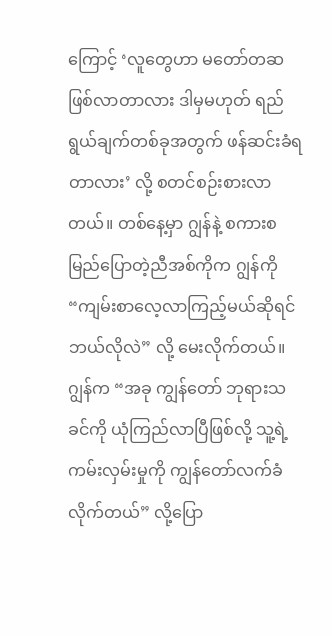ကြောင့် ‘လူတွေဟာ မတော်တဆဖြစ်လာတာလား ဒါမှမဟုတ် ရည်ရွယ်ချက်တစ်ခုအတွက် ဖန်ဆင်းခံရတာလား’ လို့ စတင်စဉ်းစားလာတယ်။ တစ်နေ့မှာ ဂျွန်နဲ့ စကားစမြည်ပြောတဲ့ညီအစ်ကိုက ဂျွန်ကို “ကျမ်းစာလေ့လာကြည့်မယ်ဆိုရင် ဘယ်လိုလဲ” လို့ မေးလိုက်တယ်။ ဂျွန်က “အခု ကျွန်တော် ဘုရားသခင်ကို ယုံကြည်လာပြီဖြစ်လို့ သူ့ရဲ့ကမ်းလှမ်းမှုကို ကျွန်တော်လက်ခံလိုက်တယ်” လို့ပြော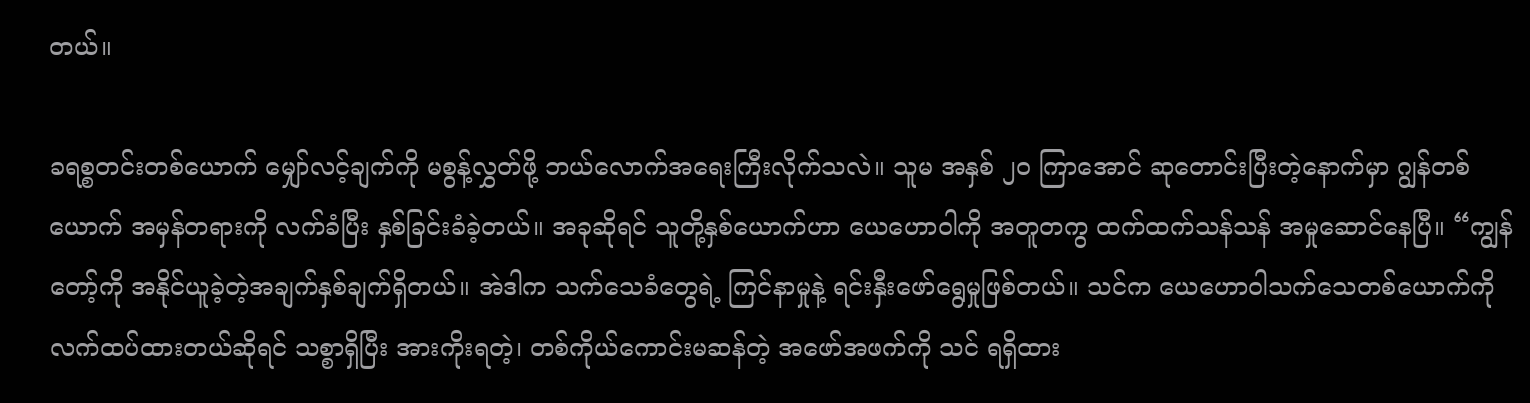တယ်။

ခရစ္စတင်းတစ်ယောက် မျှော်လင့်ချက်ကို မစွန့်လွှတ်ဖို့ ဘယ်လောက်အရေးကြီးလိုက်သလဲ။ သူမ အနှစ် ၂၀ ကြာအောင် ဆုတောင်းပြီးတဲ့နောက်မှာ ဂျွန်တစ်ယောက် အမှန်တရားကို လက်ခံပြီး နှစ်ခြင်းခံခဲ့တယ်။ အခုဆိုရင် သူတို့နှစ်ယောက်ဟာ ယေဟောဝါကို အတူတကွ ထက်ထက်သန်သန် အမှုဆောင်နေပြီ။ “ကျွန်တော့်ကို အနိုင်ယူခဲ့တဲ့အချက်နှစ်ချက်ရှိတယ်။ အဲဒါက သက်သေခံတွေရဲ့ ကြင်နာမှုနဲ့ ရင်းနှီးဖော်ရွေမှုဖြစ်တယ်။ သင်က ယေဟောဝါသက်သေတစ်ယောက်ကို လက်ထပ်ထားတယ်ဆိုရင် သစ္စာရှိပြီး အားကိုးရတဲ့၊ တစ်ကိုယ်ကောင်းမဆန်တဲ့ အဖော်အဖက်ကို သင် ရရှိထား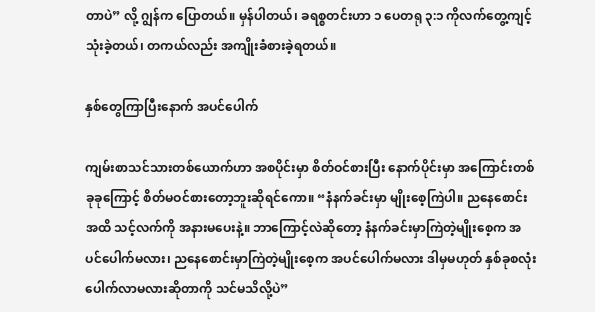တာပဲ” လို့ ဂျွန်က ပြောတယ်။ မှန်ပါတယ်၊ ခရစ္စတင်းဟာ ၁ ပေတရု ၃:၁ ကိုလက်တွေ့ကျင့်သုံးခဲ့တယ်၊ တကယ်လည်း အကျိုးခံစားခဲ့ရတယ်။

နှစ်တွေကြာပြီးနောက် အပင်ပေါက်

ကျမ်းစာသင်သားတစ်ယောက်ဟာ အစပိုင်းမှာ စိတ်ဝင်စားပြီး နောက်ပိုင်းမှာ အကြောင်းတစ်ခုခုကြောင့် စိတ်မဝင်စားတော့ဘူးဆိုရင်ကော။ “နံနက်ခင်းမှာ မျိုးစေ့ကြဲပါ။ ညနေစောင်းအထိ သင့်လက်ကို အနားမပေးနဲ့။ ဘာကြောင့်လဲဆိုတော့ နံနက်ခင်းမှာကြဲတဲ့မျိုးစေ့က အပင်ပေါက်မလား၊ ညနေစောင်းမှာကြဲတဲ့မျိုးစေ့က အပင်ပေါက်မလား ဒါမှမဟုတ် နှစ်ခုစလုံးပေါက်လာမလားဆိုတာကို သင်မသိလို့ပဲ”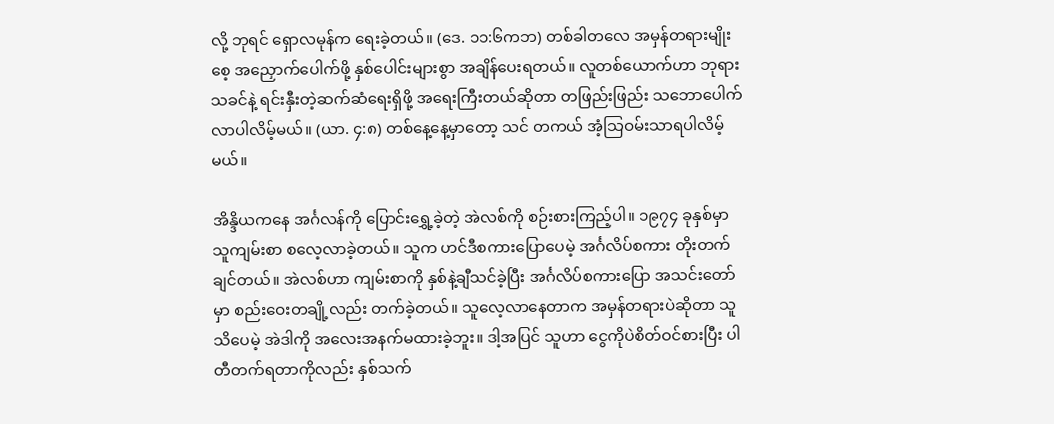လို့ ဘုရင် ရှောလမုန်က ရေးခဲ့တယ်။ (ဒေ. ၁၁:၆ကဘ) တစ်ခါတလေ အမှန်တရားမျိုးစေ့ အညှောက်ပေါက်ဖို့ နှစ်ပေါင်းများစွာ အချိန်ပေးရတယ်။ လူတစ်ယောက်ဟာ ဘုရားသခင်နဲ့ ရင်းနှီးတဲ့ဆက်ဆံရေးရှိဖို့ အရေးကြီးတယ်ဆိုတာ တဖြည်းဖြည်း သဘောပေါက်လာပါလိမ့်မယ်။ (ယာ. ၄:၈) တစ်နေ့နေ့မှာတော့ သင် တကယ် အံ့သြဝမ်းသာရပါလိမ့်မယ်။

အိန္ဒိယကနေ အင်္ဂလန်ကို ပြောင်းရွှေ့ခဲ့တဲ့ အဲလစ်ကို စဉ်းစားကြည့်ပါ။ ၁၉၇၄ ခုနှစ်မှာ သူကျမ်းစာ စလေ့လာခဲ့တယ်။ သူက ဟင်ဒီစကားပြောပေမဲ့ အင်္ဂလိပ်စကား တိုးတက်ချင်တယ်။ အဲလစ်ဟာ ကျမ်းစာကို နှစ်နဲ့ချီသင်ခဲ့ပြီး အင်္ဂလိပ်စကားပြော အသင်းတော်မှာ စည်းဝေးတချို့လည်း တက်ခဲ့တယ်။ သူလေ့လာနေတာက အမှန်တရားပဲဆိုတာ သူသိပေမဲ့ အဲဒါကို အလေးအနက်မထားခဲ့ဘူး။ ဒါ့အပြင် သူဟာ ငွေကိုပဲစိတ်ဝင်စားပြီး ပါတီတက်ရတာကိုလည်း နှစ်သက်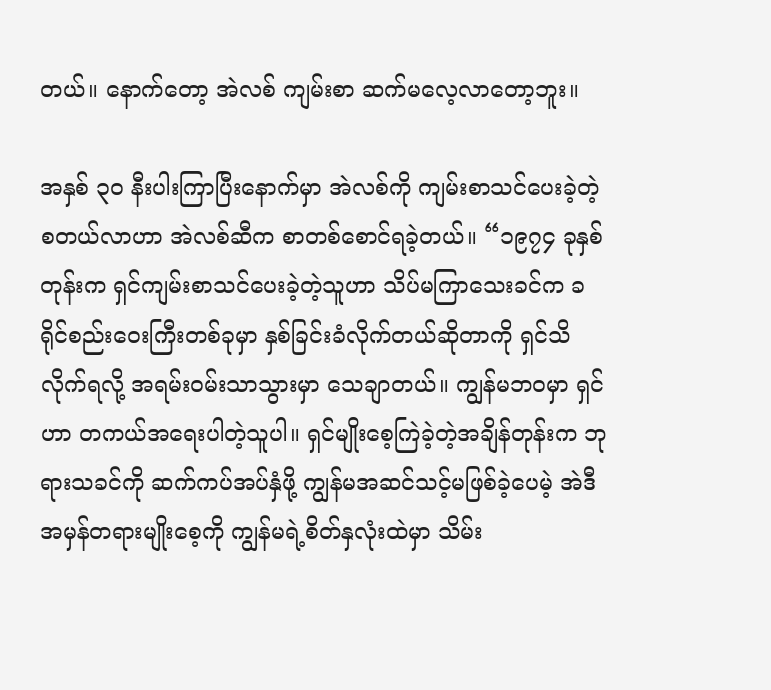တယ်။ နောက်တော့ အဲလစ် ကျမ်းစာ ဆက်မလေ့လာတော့ဘူး။

အနှစ် ၃၀ နီးပါးကြာပြီးနောက်မှာ အဲလစ်ကို ကျမ်းစာသင်ပေးခဲ့တဲ့ စတယ်လာဟာ အဲလစ်ဆီက စာတစ်စောင်ရခဲ့တယ်။ “၁၉၇၄ ခုနှစ်တုန်းက ရှင်ကျမ်းစာသင်ပေးခဲ့တဲ့သူဟာ သိပ်မကြာသေးခင်က ခရိုင်စည်းဝေးကြီးတစ်ခုမှာ နှစ်ခြင်းခံလိုက်တယ်ဆိုတာကို ရှင်သိလိုက်ရလို့ အရမ်းဝမ်းသာသွားမှာ သေချာတယ်။ ကျွန်မဘဝမှာ ရှင်ဟာ တကယ်အရေးပါတဲ့သူပါ။ ရှင်မျိုးစေ့ကြဲခဲ့တဲ့အချိန်တုန်းက ဘုရားသခင်ကို ဆက်ကပ်အပ်နှံဖို့ ကျွန်မအဆင်သင့်မဖြစ်ခဲ့ပေမဲ့ အဲဒီအမှန်တရားမျိုးစေ့ကို ကျွန်မရဲ့စိတ်နှလုံးထဲမှာ သိမ်း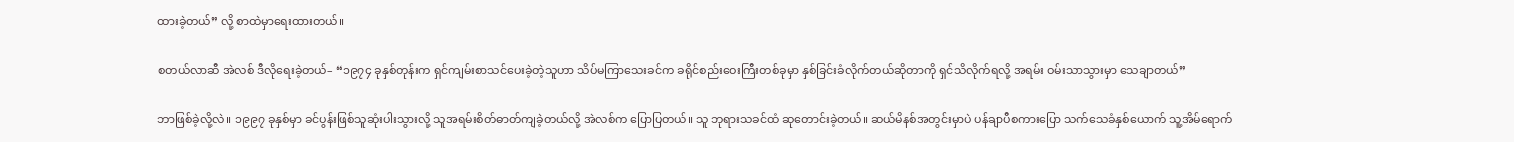ထားခဲ့တယ်” လို့ စာထဲမှာရေးထားတယ်။

စတယ်လာဆီ အဲလစ် ဒီလိုရေးခဲ့တယ်– “၁၉၇၄ ခုနှစ်တုန်းက ရှင်ကျမ်းစာသင်ပေးခဲ့တဲ့သူဟာ သိပ်မကြာသေးခင်က ခရိုင်စည်းဝေးကြီးတစ်ခုမှာ နှစ်ခြင်းခံလိုက်တယ်ဆိုတာကို ရှင်သိလိုက်ရလို့ အရမ်း ဝမ်းသာသွားမှာ သေချာတယ်”

ဘာဖြစ်ခဲ့လို့လဲ။ ၁၉၉၇ ခုနှစ်မှာ ခင်ပွန်းဖြစ်သူဆုံးပါးသွားလို့ သူအရမ်းစိတ်ဓာတ်ကျခဲ့တယ်လို့ အဲလစ်က ပြောပြတယ်။ သူ ဘုရားသခင်ထံ ဆုတောင်းခဲ့တယ်။ ဆယ်မိနစ်အတွင်းမှာပဲ ပန်ချာပီစကားပြော သက်သေခံနှစ်ယောက် သူ့အိမ်ရောက်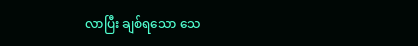လာပြီး ချစ်ရသော သေ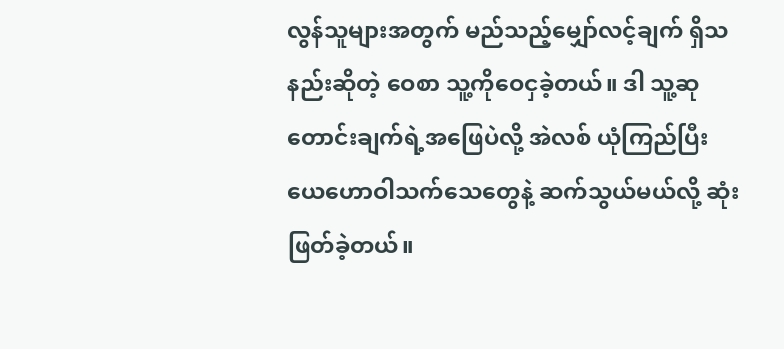လွန်သူများအတွက် မည်သည့်မျှော်လင့်ချက် ရှိသနည်းဆိုတဲ့ ဝေစာ သူ့ကိုဝေငှခဲ့တယ်။ ဒါ သူ့ဆုတောင်းချက်ရဲ့အဖြေပဲလို့ အဲလစ် ယုံကြည်ပြီး ယေဟောဝါသက်သေတွေနဲ့ ဆက်သွယ်မယ်လို့ ဆုံးဖြတ်ခဲ့တယ်။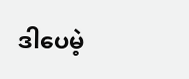ဒါပေမဲ့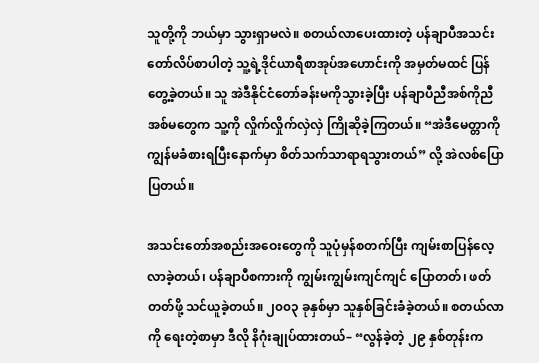သူတို့ကို ဘယ်မှာ သွားရှာမလဲ။ စတယ်လာပေးထားတဲ့ ပန်ချာပီအသင်းတော်လိပ်စာပါတဲ့ သူ့ရဲ့ဒိုင်ယာရီစာအုပ်အဟောင်းကို အမှတ်မထင် ပြန်တွေ့ခဲ့တယ်။ သူ အဲဒီနိုင်ငံတော်ခန်းမကိုသွားခဲ့ပြီး ပန်ချာပီညီအစ်ကိုညီအစ်မတွေက သူ့ကို လှိုက်လှိုက်လှဲလှဲ ကြိုဆိုခဲ့ကြတယ်။ “အဲဒီမေတ္တာကို ကျွန်မခံစားရပြီးနောက်မှာ စိတ်သက်သာရာရသွားတယ်” လို့ အဲလစ်ပြောပြတယ်။

အသင်းတော်အစည်းအဝေးတွေကို သူပုံမှန်စတက်ပြီး ကျမ်းစာပြန်လေ့လာခဲ့တယ်၊ ပန်ချာပီစကားကို ကျွမ်းကျွမ်းကျင်ကျင် ပြောတတ်၊ ဖတ်တတ်ဖို့ သင်ယူခဲ့တယ်။ ၂၀၀၃ ခုနှစ်မှာ သူနှစ်ခြင်းခံခဲ့တယ်။ စတယ်လာကို ရေးတဲ့စာမှာ ဒီလို နိဂုံးချုပ်ထားတယ်– “လွန်ခဲ့တဲ့ ၂၉ နှစ်တုန်းက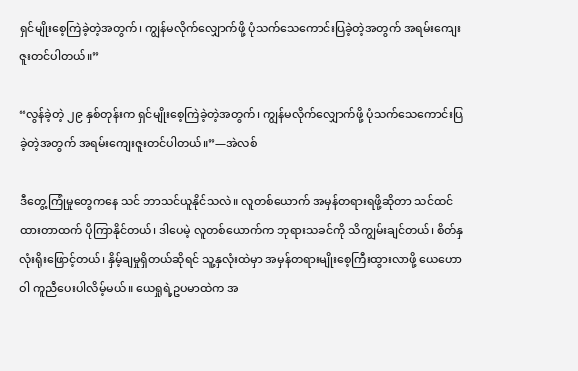ရှင်မျိုးစေ့ကြဲခဲ့တဲ့အတွက်၊ ကျွန်မလိုက်လျှောက်ဖို့ ပုံသက်သေကောင်းပြခဲ့တဲ့အတွက် အရမ်းကျေးဇူးတင်ပါတယ်။”

“လွန်ခဲ့တဲ့ ၂၉ နှစ်တုန်းက ရှင်မျိုးစေ့ကြဲခဲ့တဲ့အတွက်၊ ကျွန်မလိုက်လျှောက်ဖို့ ပုံသက်သေကောင်းပြခဲ့တဲ့အတွက် အရမ်းကျေးဇူးတင်ပါတယ်။”—အဲလစ်

ဒီတွေ့ကြုံမှုတွေကနေ သင် ဘာသင်ယူနိုင်သလဲ။ လူတစ်ယောက် အမှန်တရားရဖို့ဆိုတာ သင်ထင်ထားတာထက် ပိုကြာနိုင်တယ်၊ ဒါပေမဲ့ လူတစ်ယောက်က ဘုရားသခင်ကို သိကျွမ်းချင်တယ်၊ စိတ်နှလုံးရိုးဖြောင့်တယ်၊ နှိမ့်ချမှုရှိတယ်ဆိုရင် သူ့နှလုံးထဲမှာ အမှန်တရားမျိုးစေ့ကြီးထွားလာဖို့ ယေဟောဝါ ကူညီပေးပါလိမ့်မယ်။ ယေရှုရဲ့ဥပမာထဲက အ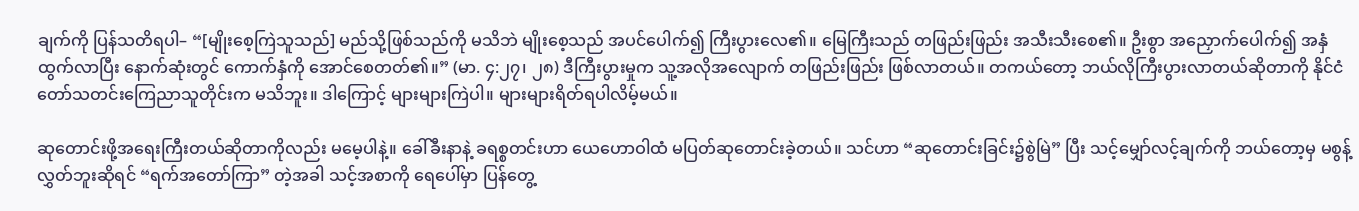ချက်ကို ပြန်သတိရပါ– “[မျိုးစေ့ကြဲသူသည်] မည်သို့ဖြစ်သည်ကို မသိဘဲ မျိုးစေ့သည် အပင်ပေါက်၍ ကြီးပွားလေ၏။ မြေကြီးသည် တဖြည်းဖြည်း အသီးသီးစေ၏။ ဦးစွာ အညှောက်ပေါက်၍ အနှံထွက်လာပြီး နောက်ဆုံးတွင် ကောက်နှံကို အောင်စေတတ်၏။” (မာ. ၄:၂၇၊ ၂၈) ဒီကြီးပွားမှုက သူ့အလိုအလျောက် တဖြည်းဖြည်း ဖြစ်လာတယ်။ တကယ်တော့ ဘယ်လိုကြီးပွားလာတယ်ဆိုတာကို နိုင်ငံတော်သတင်းကြေညာသူတိုင်းက မသိဘူး။ ဒါကြောင့် များများကြဲပါ။ များများရိတ်ရပါလိမ့်မယ်။

ဆုတောင်းဖို့အရေးကြီးတယ်ဆိုတာကိုလည်း မမေ့ပါနဲ့။ ခေါ်ခီးနာနဲ့ ခရစ္စတင်းဟာ ယေဟောဝါထံ မပြတ်ဆုတောင်းခဲ့တယ်။ သင်ဟာ “ဆုတောင်းခြင်း၌စွဲမြဲ” ပြီး သင့်မျှော်လင့်ချက်ကို ဘယ်တော့မှ မစွန့်လွှတ်ဘူးဆိုရင် “ရက်အတော်ကြာ” တဲ့အခါ သင့်အစာကို ရေပေါ်မှာ ပြန်တွေ့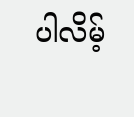ပါလိမ့်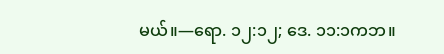မယ်။—ရော. ၁၂:၁၂; ဒေ. ၁၁:၁ကဘ။